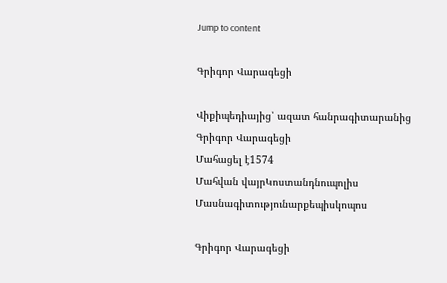Jump to content

Գրիգոր Վարագեցի

Վիքիպեդիայից՝ ազատ հանրագիտարանից
Գրիգոր Վարագեցի
Մահացել է1574
Մահվան վայրԿոստանդնուպոլիս
Մասնագիտությունարքեպիսկոպոս

Գրիգոր Վարագեցի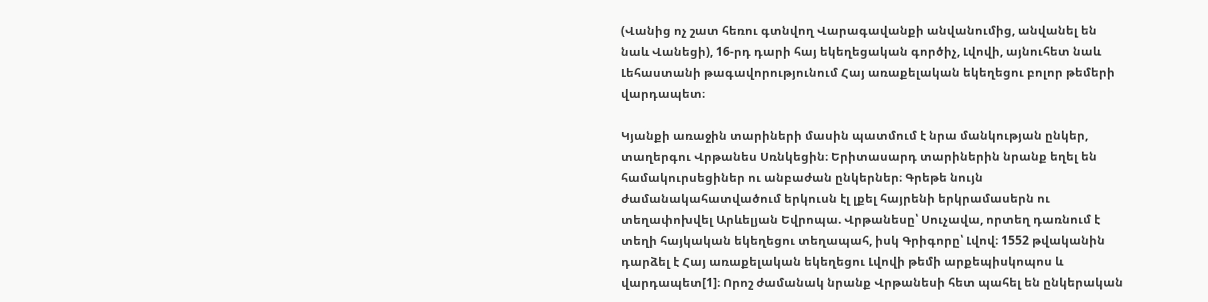(Վանից ոչ շատ հեռու գտնվող Վարագավանքի անվանումից, անվանել են նաև Վանեցի), 16-րդ դարի հայ եկեղեցական գործիչ, Լվովի, այնուհետ նաև Լեհաստանի թագավորությունում Հայ առաքելական եկեղեցու բոլոր թեմերի վարդապետ։

Կյանքի առաջին տարիների մասին պատմում է նրա մանկության ընկեր, տաղերգու Վրթանես Սռնկեցին։ Երիտասարդ տարիներին նրանք եղել են համակուրսեցիներ ու անբաժան ընկերներ։ Գրեթե նույն ժամանակահատվածում երկուսն էլ լքել հայրենի երկրամասերն ու տեղափոխվել Արևելյան Եվրոպա. Վրթանեսը՝ Սուչավա, որտեղ դառնում է տեղի հայկական եկեղեցու տեղապահ, իսկ Գրիգորը՝ Լվով։ 1552 թվականին դարձել է Հայ առաքելական եկեղեցու Լվովի թեմի արքեպիսկոպոս և վարդապետ[1]։ Որոշ ժամանակ նրանք Վրթանեսի հետ պահել են ընկերական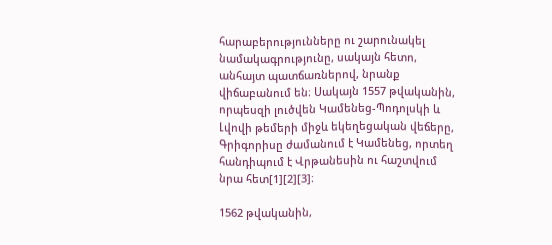հարաբերությունները ու շարունակել նամակագրությունը, սակայն հետո, անհայտ պատճառներով, նրանք վիճաբանում են։ Սակայն 1557 թվականին, որպեսզի լուծվեն Կամենեց-Պոդոլսկի և Լվովի թեմերի միջև եկեղեցական վեճերը, Գրիգորիսը ժամանում է Կամենեց, որտեղ հանդիպում է Վրթանեսին ու հաշտվում նրա հետ[1][2][3]։

1562 թվականին,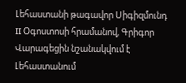Լեհաստանի թագավոր Սիգիզմունդ II Օգոստոսի հրամանով, Գրիգոր Վարագեցին նշանակվում է Լեհաստանում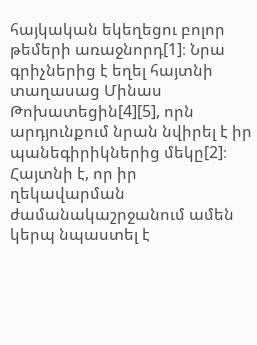հայկական եկեղեցու բոլոր թեմերի առաջնորդ[1]։ Նրա գրիչներից է եղել հայտնի տաղասաց Մինաս Թոխատեցին[4][5], որն արդյունքում նրան նվիրել է իր պանեգիրիկներից մեկը[2]։ Հայտնի է, որ իր ղեկավարման ժամանակաշրջանում ամեն կերպ նպաստել է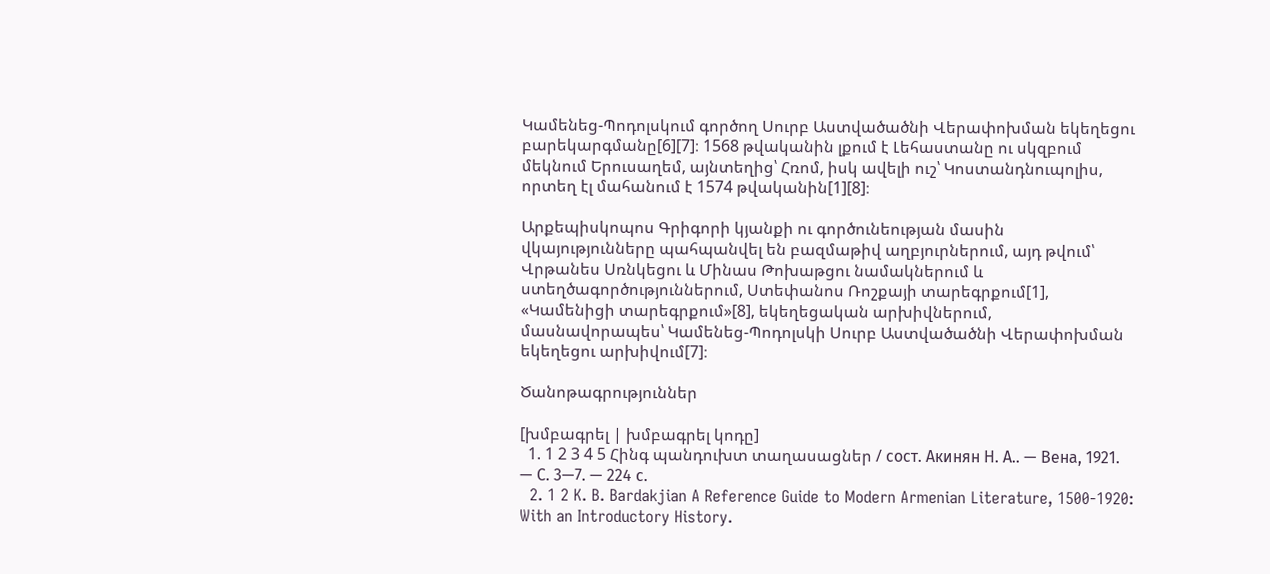Կամենեց-Պոդոլսկում գործող Սուրբ Աստվածածնի Վերափոխման եկեղեցու բարեկարգմանը[6][7]։ 1568 թվականին լքում է Լեհաստանը ու սկզբում մեկնում Երուսաղեմ, այնտեղից՝ Հռոմ, իսկ ավելի ուշ՝ Կոստանդնուպոլիս, որտեղ էլ մահանում է 1574 թվականին[1][8]։

Արքեպիսկոպոս Գրիգորի կյանքի ու գործունեության մասին վկայությունները պահպանվել են բազմաթիվ աղբյուրներում, այդ թվում՝ Վրթանես Սռնկեցու և Մինաս Թոխաթցու նամակներում և ստեղծագործություններում, Ստեփանոս Ռոշքայի տարեգրքում[1], «Կամենիցի տարեգրքում»[8], եկեղեցական արխիվներում, մասնավորապես՝ Կամենեց-Պոդոլսկի Սուրբ Աստվածածնի Վերափոխման եկեղեցու արխիվում[7]։

Ծանոթագրություններ

[խմբագրել | խմբագրել կոդը]
  1. 1 2 3 4 5 Հինգ պանդուխտ տաղասացներ / сост. Акинян Н. А.. — Вена, 1921. — С. 3—7. — 224 с.
  2. 1 2 K. B. Bardakjian A Reference Guide to Modern Armenian Literature, 1500-1920: With an Introductory History.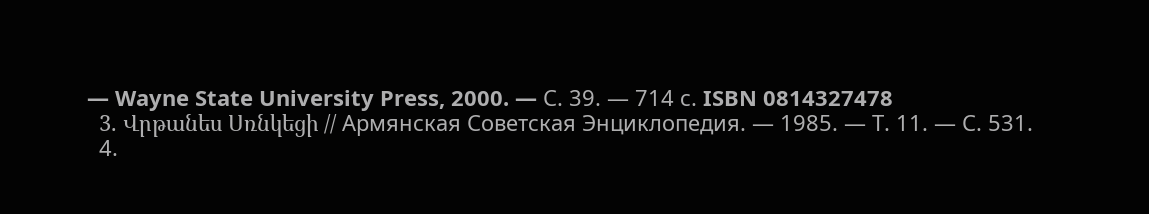— Wayne State University Press, 2000. — С. 39. — 714 с. ISBN 0814327478
  3. Վրթանես Սռնկեցի // Армянская Советская Энциклопедия. — 1985. — Т. 11. — С. 531.
  4.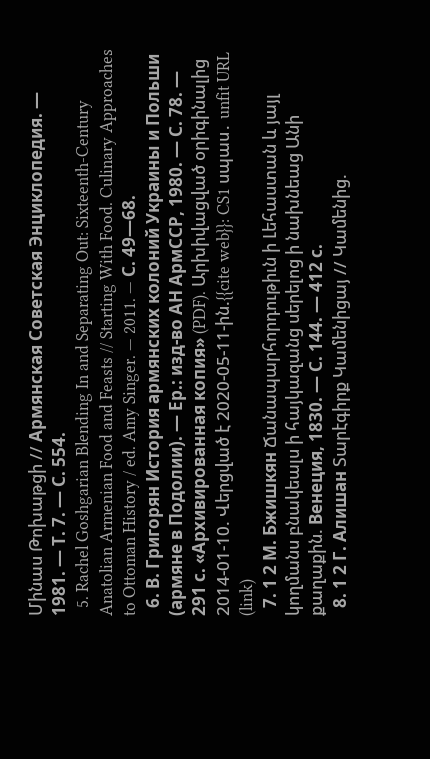Մինաս Թոխաթցի // Армянская Советская Энциклопедия. — 1981. — Т. 7. — С. 554.
  5. Rachel Goshgarian Blending In and Separating Out: Sixteenth-Century Anatolian Armenian Food and Feasts // Starting With Food. Culinary Approaches to Ottoman History / ed. Amy Singer. — 2011. — С. 49—68.
  6. В. Григорян История армянских колоний Украины и Польши (армяне в Подолии). — Ер.: изд-во АН АрмССР, 1980. — С. 78. — 291 с. «Архивированная копия» (PDF). Արխիվացված օրիգինալից 2014-01-10. Վերցված է 2020-05-11-ին.{{cite web}}: CS1 սպաս․ unfit URL (link)
  7. 1 2 М. Бжишкян Ճանապարհորդութիւն ի Լեհաստան և յայլ կողմանս բնակեալս ի հայկազանց սերելոց ի նախնեաց Անի քաղաքին. Венеция, 1830. — С. 144. — 412 с.
  8. 1 2 Г. Алишан Տարէգիրք Կամենիցայ // Կամենից.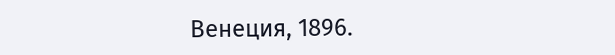Венеция, 1896.